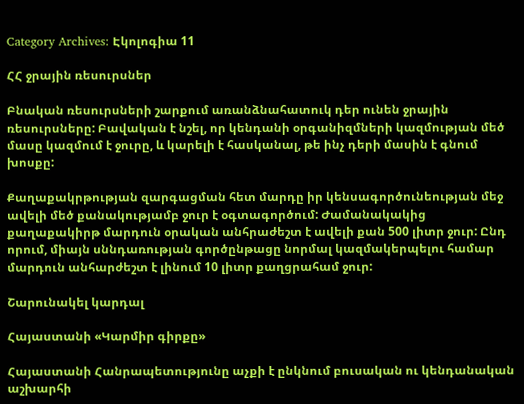Category Archives: Էկոլոգիա 11

ՀՀ ջրային ռեսուրսներ

Բնական ռեսուրսների շարքում առանձնահատուկ դեր ունեն ջրային ռեսուրսները: Բավական է նշել, որ կենդանի օրգանիզմների կազմության մեծ մասը կազմում է ջուրը, և կարելի է հասկանալ, թե ինչ դերի մասին է գնում խոսքը:

Քաղաքակրթության զարգացման հետ մարդը իր կենսագործունեության մեջ ավելի մեծ քանակությամբ ջուր է օգտագործում: Ժամանակակից քաղաքակիրթ մարդուն օրական անհրաժեշտ է ավելի քան 500 լիտր ջուր: Ընդ որում, միայն սննդառության գործընթացը նորմալ կազմակերպելու համար մարդուն անհարժեշտ է լինում 10 լիտր քաղցրահամ ջուր:

Շարունակել կարդալ

Հայաստանի «Կարմիր գիրքը»

Հայաստանի Հանրապետությունը աչքի է ընկնում բուսական ու կենդանական աշխարհի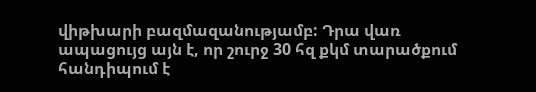վիթխարի բազմազանությամբ: Դրա վառ ապացույց այն է, որ շուրջ 30 հզ քկմ տարածքում հանդիպում է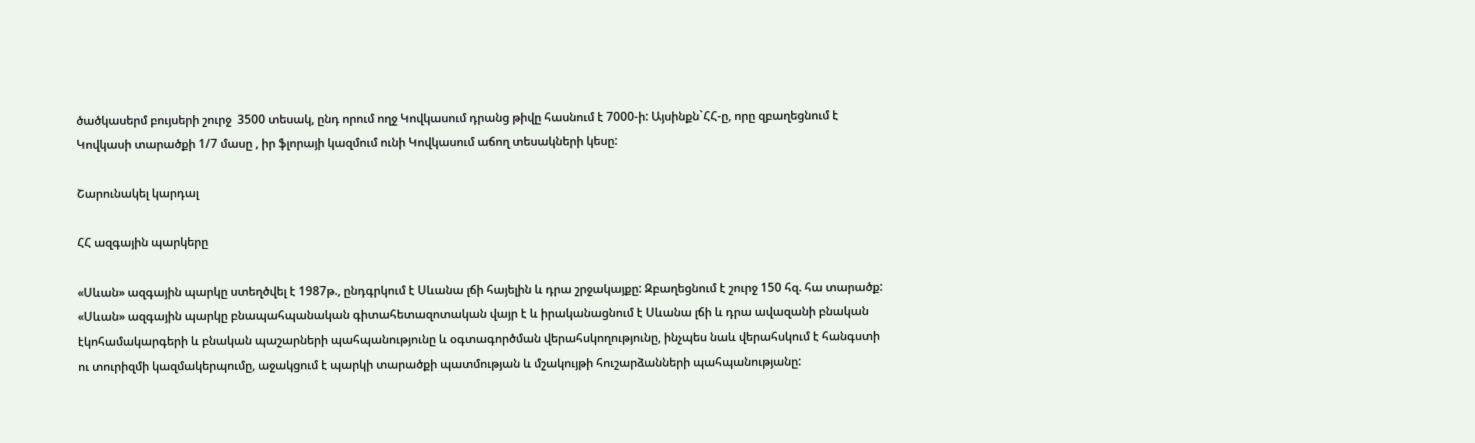ծածկասերմ բույսերի շուրջ  3500 տեսակ, ընդ որում ողջ Կովկասում դրանց թիվը հասնում է 7000-ի: Այսինքն`ՀՀ-ը, որը զբաղեցնում է Կովկասի տարածքի 1/7 մասը , իր ֆլորայի կազմում ունի Կովկասում աճող տեսակների կեսը:

Շարունակել կարդալ

ՀՀ ազգային պարկերը

«Սևան» ազգային պարկը ստեղծվել է 1987թ., ընդգրկում է Սևանա լճի հայելին և դրա շրջակայքը: Զբաղեցնում է շուրջ 150 հզ. հա տարածք: «Սևան» ազգային պարկը բնապահպանական գիտահետազոտական վայր է և իրականացնում է Սևանա լճի և դրա ավազանի բնական էկոհամակարգերի և բնական պաշարների պահպանությունը և օգտագործման վերահսկողությունը, ինչպես նաև վերահսկում է հանգստի ու տուրիզմի կազմակերպումը, աջակցում է պարկի տարածքի պատմության և մշակույթի հուշարձանների պահպանությանը: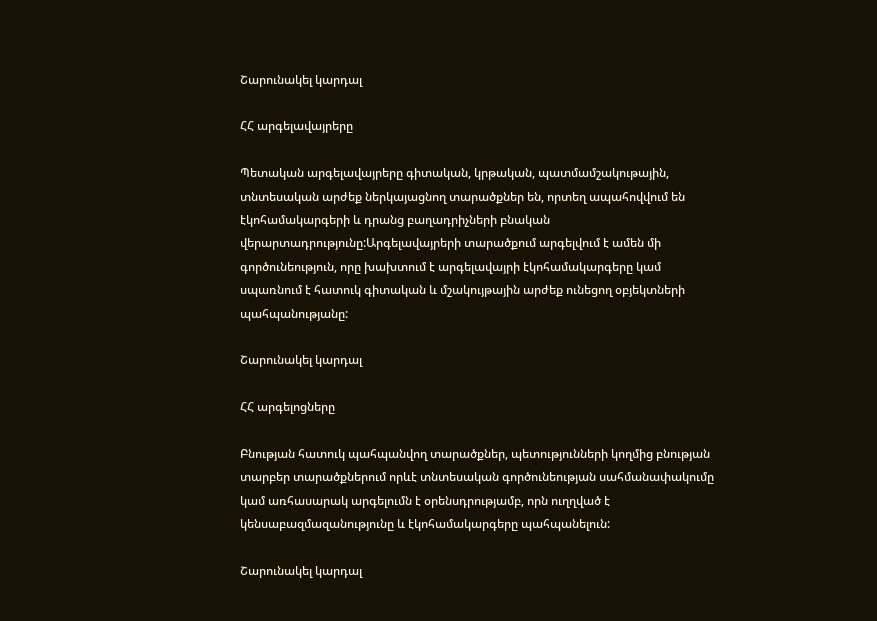Շարունակել կարդալ

ՀՀ արգելավայրերը

Պետական արգելավայրերը գիտական, կրթական, պատմամշակութային, տնտեսական արժեք ներկայացնող տարածքներ են, որտեղ ապահովվում են էկոհամակարգերի և դրանց բաղադրիչների բնական վերարտադրությունը:Արգելավայրերի տարածքում արգելվում է ամեն մի գործունեություն, որը խախտում է արգելավայրի էկոհամակարգերը կամ սպառնում է հատուկ գիտական և մշակույթային արժեք ունեցող օբյեկտների պահպանությանը:

Շարունակել կարդալ

ՀՀ արգելոցները

Բնության հատուկ պահպանվող տարածքներ, պետությունների կողմից բնության տարբեր տարածքներում որևէ տնտեսական գործունեության սահմանափակումը կամ առհասարակ արգելումն է օրենսդրությամբ, որն ուղղված է կենսաբազմազանությունը և էկոհամակարգերը պահպանելուն:

Շարունակել կարդալ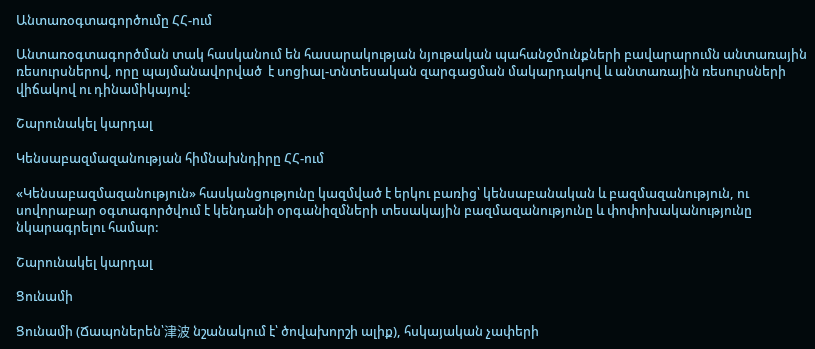Անտառօգտագործումը ՀՀ-ում

Անտառօգտագործման տակ հասկանում են հասարակության նյութական պահանջմունքների բավարարումն անտառային ռեսուրսներով, որը պայմանավորված  է սոցիալ-տնտեսական զարգացման մակարդակով և անտառային ռեսուրսների վիճակով ու դինամիկայով:

Շարունակել կարդալ

Կենսաբազմազանության հիմնախնդիրը ՀՀ-ում

«Կենսաբազմազանություն» հասկանցությունը կազմված է երկու բառից՝ կենսաբանական և բազմազանություն, ու սովորաբար օգտագործվում է կենդանի օրգանիզմների տեսակային բազմազանությունը և փոփոխականությունը նկարագրելու համար:

Շարունակել կարդալ

Ցունամի

Ցունամի (Ճապոներեն՝津波 նշանակում է՝ ծովախորշի ալիք), հսկայական չափերի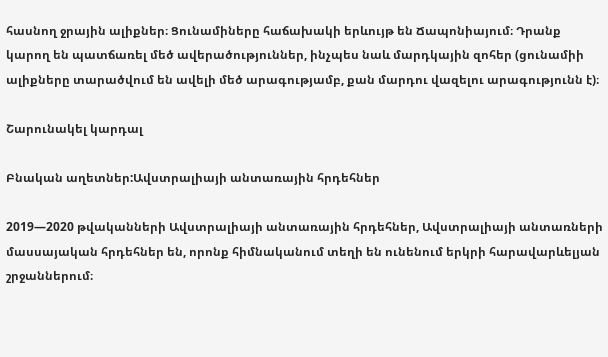հասնող ջրային ալիքներ։ Ցունամիները հաճախակի երևույթ են Ճապոնիայում։ Դրանք կարող են պատճառել մեծ ավերածություններ, ինչպես նաև մարդկային զոհեր (ցունամիի ալիքները տարածվում են ավելի մեծ արագությամբ, քան մարդու վազելու արագությունն է)։

Շարունակել կարդալ

Բնական աղետներ:Ավստրալիայի անտառային հրդեհներ

2019—2020 թվականների Ավստրալիայի անտառային հրդեհներ, Ավստրալիայի անտառների մասսայական հրդեհներ են, որոնք հիմնականում տեղի են ունենում երկրի հարավարևելյան շրջաններում։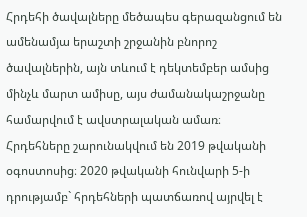Հրդեհի ծավալները մեծապես գերազանցում են ամենամյա երաշտի շրջանին բնորոշ ծավալներին, այն տևում է դեկտեմբեր ամսից մինչև մարտ ամիսը, այս ժամանակաշրջանը համարվում է ավստրալական ամառ։ Հրդեհները շարունակվում են 2019 թվականի օգոստոսից։ 2020 թվականի հունվարի 5-ի դրությամբ` հրդեհների պատճառով այրվել է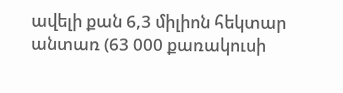ավելի քան 6,3 միլիոն հեկտար անտառ (63 000 քառակուսի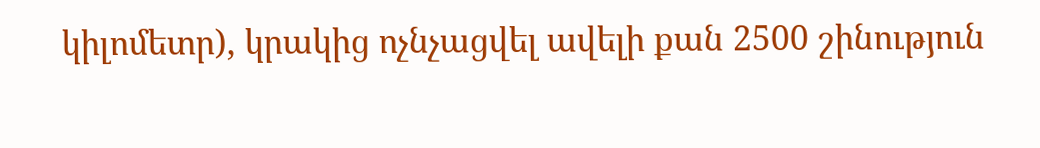կիլոմետր), կրակից ոչնչացվել ավելի քան 2500 շինություն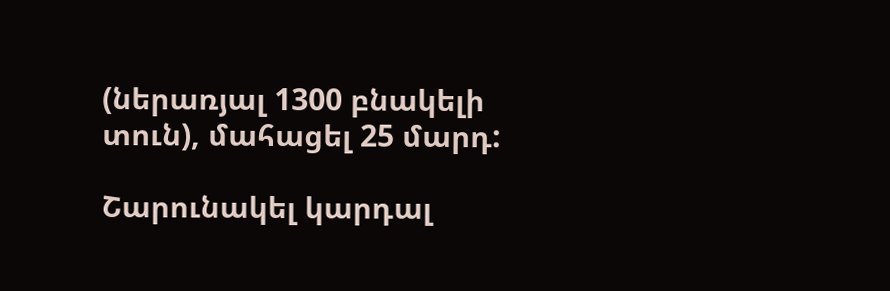(ներառյալ 1300 բնակելի տուն), մահացել 25 մարդ:

Շարունակել կարդալ